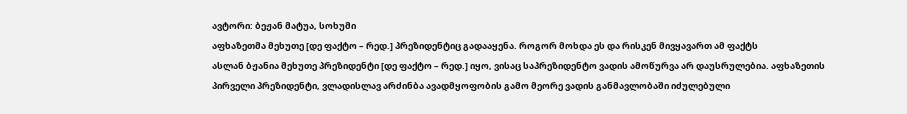ავტორი: ბეჟან მატუა, სოხუმი
აფხაზეთმა მეხუთე [დე ფაქტო – რედ.] პრეზიდენტიც გადააყენა. როგორ მოხდა ეს და რისკენ მივყავართ ამ ფაქტს
ასლან ბჟანია მეხუთე პრეზიდენტი [დე ფაქტო – რედ.] იყო, ვისაც საპრეზიდენტო ვადის ამოწურვა არ დაუსრულებია. აფხაზეთის პირველი პრეზიდენტი, ვლადისლავ არძინბა ავადმყოფობის გამო მეორე ვადის განმავლობაში იძულებული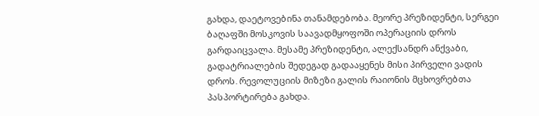გახდა, დაეტოვებინა თანამდებობა. მეორე პრეზიდენტი, სერგეი ბაღაფში მოსკოვის საავადმყოფოში ოპერაციის დროს გარდაიცვალა. მესამე პრეზიდენტი, ალექსანდრ ანქვაბი, გადატრიალების შედეგად გადააყენეს მისი პირველი ვადის დროს. რევოლუციის მიზეზი გალის რაიონის მცხოვრებთა პასპორტირება გახდა.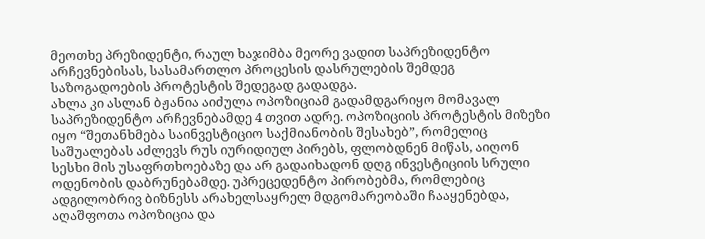მეოთხე პრეზიდენტი, რაულ ხაჯიმბა მეორე ვადით საპრეზიდენტო არჩევნებისას, სასამართლო პროცესის დასრულების შემდეგ საზოგადოების პროტესტის შედეგად გადადგა.
ახლა კი ასლან ბჟანია აიძულა ოპოზიციამ გადამდგარიყო მომავალ საპრეზიდენტო არჩევნებამდე 4 თვით ადრე. ოპოზიციის პროტესტის მიზეზი იყო “შეთანხმება საინვესტიციო საქმიანობის შესახებ”, რომელიც საშუალებას აძლევს რუს იურიდიულ პირებს, ფლობდნენ მიწას, აიღონ სესხი მის უსაფრთხოებაზე და არ გადაიხადონ დღგ ინვესტიციის სრული ოდენობის დაბრუნებამდე. უპრეცედენტო პირობებმა, რომლებიც ადგილობრივ ბიზნესს არახელსაყრელ მდგომარეობაში ჩააყენებდა, აღაშფოთა ოპოზიცია და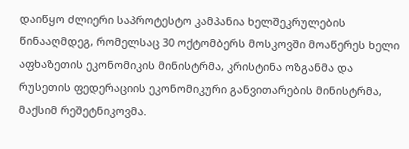დაიწყო ძლიერი საპროტესტო კამპანია ხელშეკრულების წინააღმდეგ, რომელსაც 30 ოქტომბერს მოსკოვში მოაწერეს ხელი აფხაზეთის ეკონომიკის მინისტრმა, კრისტინა ოზგანმა და რუსეთის ფედერაციის ეკონომიკური განვითარების მინისტრმა, მაქსიმ რეშეტნიკოვმა.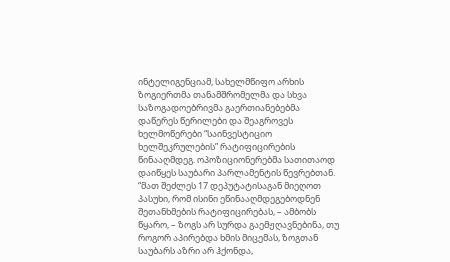ინტელიგენციამ, სახელმწიფო არხის ზოგიერთმა თანამშრომელმა და სხვა საზოგადოებრივმა გაერთიანებებმა დაწერეს წერილები და შეაგროვეს ხელმოწერები “საინვესტიციო ხელშეკრულების” რატიფიცირების წინააღმდეგ. ოპოზიციონერებმა სათითაოდ დაიწყეს საუბარი პარლამენტის წევრებთან.
“მათ შეძლეს 17 დეპუტატისაგან მიეღოთ პასუხი, რომ ისინი ეწინააღმდეგებოდნენ შეთანხმების რატიფიცირებას, – ამბობს წყარო, – ზოგს არ სურდა გაემჟღავნებინა, თუ როგორ აპირებდა ხმის მიცემას, ზოგთან საუბარს აზრი არ ჰქონდა,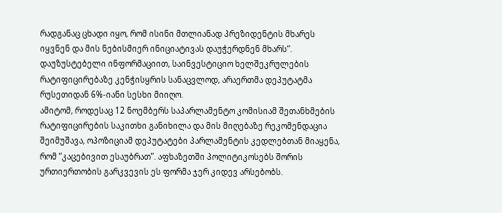რადგანაც ცხადი იყო, რომ ისინი მთლიანად პრეზიდენტის მხარეს იყვნენ და მის ნებისმიერ ინიციატივას დაუჭერდნენ მხარს“.
დაუზუსტებელი ინფორმაციით, საინვესტიციო ხელშეკრულების რატიფიცირებაზე კენჭისყრის სანაცვლოდ, არაერთმა დეპუტატმა რუსეთიდან 6%-იანი სესხი მიიღო.
ამიტომ, როდესაც 12 ნოემბერს საპარლამენტო კომისიამ შეთანხმების რატიფიცირების საკითხი განიხილა და მის მიღებაზე რეკომენდაცია შეიმუშავა, ოპოზიციამ დეპუტატები პარლამენტის კედლებთან მიაყენა, რომ “კაცებივით ესაუბრათ”. აფხაზეთში პოლიტიკოსებს შორის ურთიერთობის გარკვევის ეს ფორმა ჯერ კიდევ არსებობს.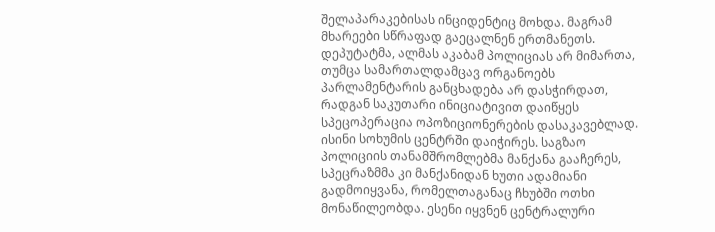შელაპარაკებისას ინციდენტიც მოხდა. მაგრამ მხარეები სწრაფად გაეცალნენ ერთმანეთს. დეპუტატმა, ალმას აკაბამ პოლიციას არ მიმართა, თუმცა სამართალდამცავ ორგანოებს პარლამენტარის განცხადება არ დასჭირდათ, რადგან საკუთარი ინიციატივით დაიწყეს სპეცოპერაცია ოპოზიციონერების დასაკავებლად. ისინი სოხუმის ცენტრში დაიჭირეს. საგზაო პოლიციის თანამშრომლებმა მანქანა გააჩერეს, სპეცრაზმმა კი მანქანიდან ხუთი ადამიანი გადმოიყვანა, რომელთაგანაც ჩხუბში ოთხი მონაწილეობდა. ესენი იყვნენ ცენტრალური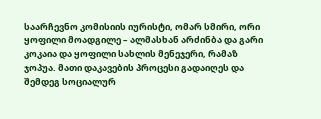საარჩევნო კომისიის იურისტი, ომარ სმირი, ორი ყოფილი მოადგილე – ალმასხან არძინბა და გარი კოკაია და ყოფილი სახლის მენეჯერი, რამაზ ჯოპუა. მათი დაკავების პროცესი გადაიღეს და შემდეგ სოციალურ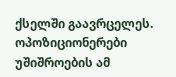ქსელში გაავრცელეს. ოპოზიციონერები უშიშროების ამ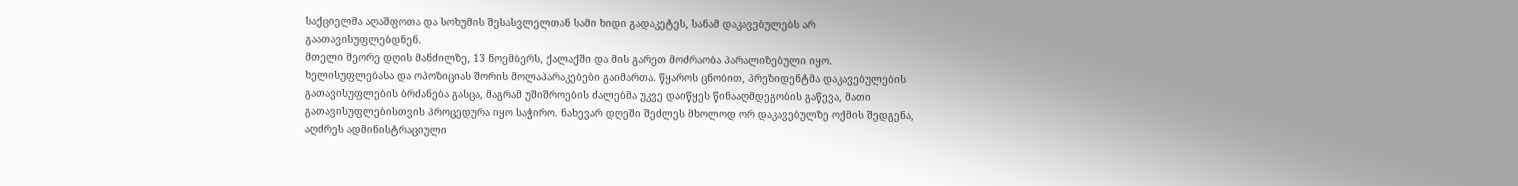საქციელმა აღაშფოთა და სოხუმის შესასვლელთან სამი ხიდი გადაკეტეს, სანამ დაკავებულებს არ გაათავისუფლებდნენ.
მთელი მეორე დღის მანძილზე, 13 ნოემბერს, ქალაქში და მის გარეთ მოძრაობა პარალიზებული იყო. ხელისუფლებასა და ოპოზიციას შორის მოლაპარაკებები გაიმართა. წყაროს ცნობით, პრეზიდენტმა დაკავებულების გათავისუფლების ბრძანება გასცა, მაგრამ უშიშროების ძალებმა უკვე დაიწყეს წინააღმდეგობის გაწევა, მათი გათავისუფლებისთვის პროცედურა იყო საჭირო. ნახევარ დღეში შეძლეს მხოლოდ ორ დაკავებულზე ოქმის შედგენა, აღძრეს ადმინისტრაციული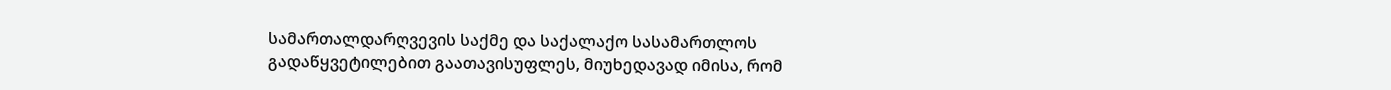სამართალდარღვევის საქმე და საქალაქო სასამართლოს გადაწყვეტილებით გაათავისუფლეს, მიუხედავად იმისა, რომ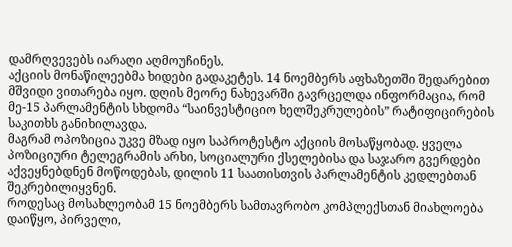დამრღვევებს იარაღი აღმოუჩინეს.
აქციის მონაწილეებმა ხიდები გადაკეტეს. 14 ნოემბერს აფხაზეთში შედარებით მშვიდი ვითარება იყო. დღის მეორე ნახევარში გავრცელდა ინფორმაცია, რომ მე-15 პარლამენტის სხდომა “საინვესტიციო ხელშეკრულების” რატიფიცირების საკითხს განიხილავდა.
მაგრამ ოპოზიცია უკვე მზად იყო საპროტესტო აქციის მოსაწყობად. ყველა პოზიციური ტელეგრამის არხი, სოციალური ქსელებისა და საჯარო გვერდები აქვეყნებდნენ მოწოდებას, დილის 11 საათისთვის პარლამენტის კედლებთან შეკრებილიყვნენ.
როდესაც მოსახლეობამ 15 ნოემბერს სამთავრობო კომპლექსთან მიახლოება დაიწყო, პირველი,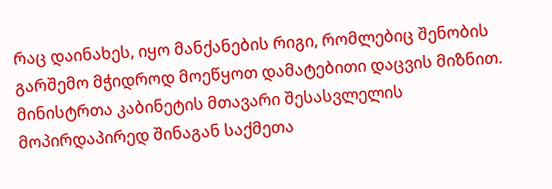რაც დაინახეს, იყო მანქანების რიგი, რომლებიც შენობის გარშემო მჭიდროდ მოეწყოთ დამატებითი დაცვის მიზნით. მინისტრთა კაბინეტის მთავარი შესასვლელის მოპირდაპირედ შინაგან საქმეთა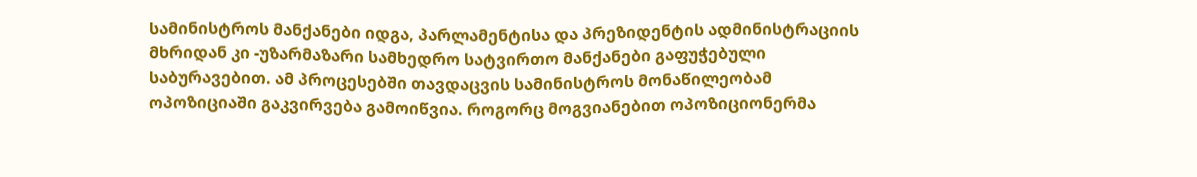სამინისტროს მანქანები იდგა, პარლამენტისა და პრეზიდენტის ადმინისტრაციის მხრიდან კი -უზარმაზარი სამხედრო სატვირთო მანქანები გაფუჭებული საბურავებით. ამ პროცესებში თავდაცვის სამინისტროს მონაწილეობამ ოპოზიციაში გაკვირვება გამოიწვია. როგორც მოგვიანებით ოპოზიციონერმა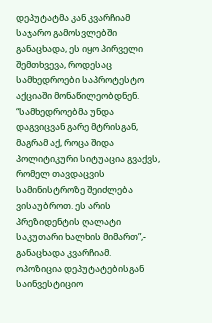დეპუტატმა კან კვარჩიამ საჯარო გამოსვლებში განაცხადა, ეს იყო პირველი შემთხვევა, როდესაც სამხედროები საპროტესტო აქციაში მონაწილეობდნენ.
“სამხედროებმა უნდა დაგვიცვან გარე მტრისგან, მაგრამ აქ, როცა შიდა პოლიტიკური სიტუაცია გვაქვს, რომელ თავდაცვის სამინისტროზე შეიძლება ვისაუბროთ. ეს არის პრეზიდენტის ღალატი საკუთარი ხალხის მიმართ”,- განაცხადა კვარჩიამ.
ოპოზიცია დეპუტატებისგან საინვესტიციო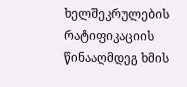ხელშეკრულების რატიფიკაციის წინააღმდეგ ხმის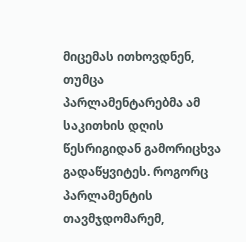მიცემას ითხოვდნენ, თუმცა პარლამენტარებმა ამ საკითხის დღის წესრიგიდან გამორიცხვა გადაწყვიტეს. როგორც პარლამენტის თავმჯდომარემ,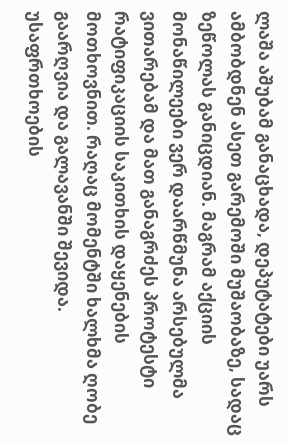ლაშა აშუბამ განაცხადა, დეპუტატები უარს ამბობდნენ ასეთ გარემოში მუშაობაზე, სადაც ზეწოლას განიცდიან. მაგრამ აქციის მონაწილეები ვერ დაარწმუნა არსებულმა ვითარებამ და მათ განაგრძეს პროტესტი რატიფიკაციის საკითხის დაყენების მოთხოვნით. რაღაც მომენტში ხალხმა ღობე გაარღვია და გალავანში შევიდა. უსაფრთხოების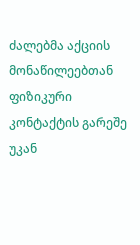ძალებმა აქციის მონაწილეებთან ფიზიკური კონტაქტის გარეშე უკან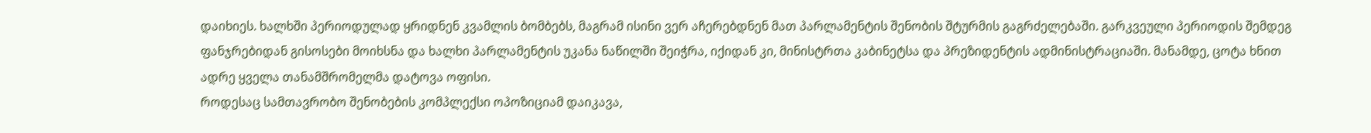დაიხიეს. ხალხში პერიოდულად ყრიდნენ კვამლის ბომბებს, მაგრამ ისინი ვერ აჩერებდნენ მათ პარლამენტის შენობის შტურმის გაგრძელებაში. გარკვეული პერიოდის შემდეგ ფანჯრებიდან გისოსები მოიხსნა და ხალხი პარლამენტის უკანა ნაწილში შეიჭრა, იქიდან კი, მინისტრთა კაბინეტსა და პრეზიდენტის ადმინისტრაციაში. მანამდე, ცოტა ხნით ადრე ყველა თანამშრომელმა დატოვა ოფისი.
როდესაც სამთავრობო შენობების კომპლექსი ოპოზიციამ დაიკავა,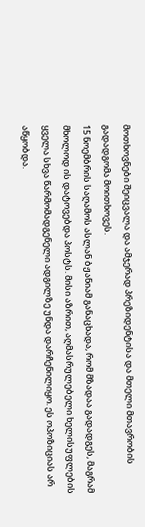მოთხოვნები შეიცვალა და ამჯერად პრეზიდენტისა და მთელი მთავრობის გადადგომა მოითხოვეს.
15 ნოემბრის საღამოს ასლან ბჟანიამ განაცხადა, რომ მზადაა გადადგეს, მაგრამ მხოლოდ ის დატოვებდა პოსტს. მისი აზრით, აღმასრულებელი ხელისუფლების ყველა სხვა წარმომადგენელი ადგილზე უნდა დარჩენილიყო. ეს ოპოზიციას არ აწყობდა.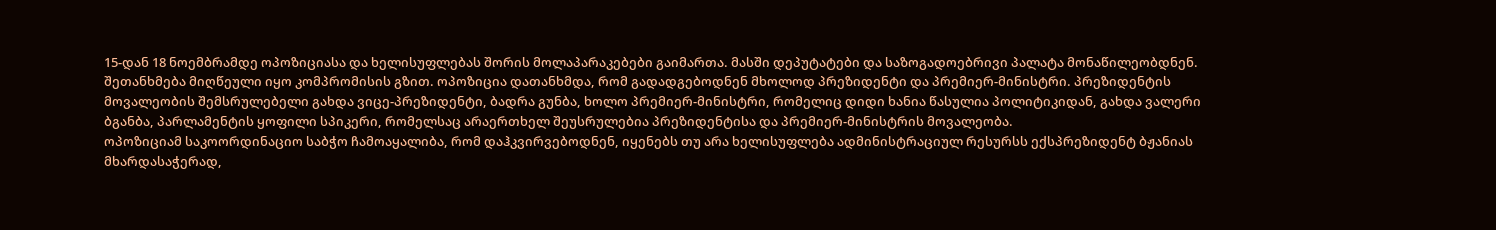15-დან 18 ნოემბრამდე ოპოზიციასა და ხელისუფლებას შორის მოლაპარაკებები გაიმართა. მასში დეპუტატები და საზოგადოებრივი პალატა მონაწილეობდნენ. შეთანხმება მიღწეული იყო კომპრომისის გზით. ოპოზიცია დათანხმდა, რომ გადადგებოდნენ მხოლოდ პრეზიდენტი და პრემიერ-მინისტრი. პრეზიდენტის მოვალეობის შემსრულებელი გახდა ვიცე-პრეზიდენტი, ბადრა გუნბა, ხოლო პრემიერ-მინისტრი, რომელიც დიდი ხანია წასულია პოლიტიკიდან, გახდა ვალერი ბგანბა, პარლამენტის ყოფილი სპიკერი, რომელსაც არაერთხელ შეუსრულებია პრეზიდენტისა და პრემიერ-მინისტრის მოვალეობა.
ოპოზიციამ საკოორდინაციო საბჭო ჩამოაყალიბა, რომ დაჰკვირვებოდნენ, იყენებს თუ არა ხელისუფლება ადმინისტრაციულ რესურსს ექსპრეზიდენტ ბჟანიას მხარდასაჭერად,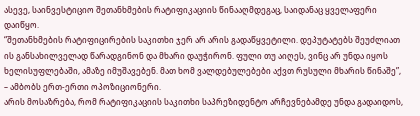ასევე, საინვესტიციო შეთანხმების რატიფიკაციის წინააღმდეგაც, საიდანაც ყველაფერი დაიწყო.
“შეთანხმების რატიფიცირების საკითხი ჯერ არ არის გადაწყვეტილი. დეპუტატებს შეუძლიათ ის განსახილველად წარადგინონ და მხარი დაუჭირონ. ფული თუ აიღეს, ვინც არ უნდა იყოს ხელისუფლებაში, ამაზე იმუშავებენ. მათ ხომ ვალდებულებები აქვთ რუსული მხარის წინაშე”, – ამბობს ერთ-ერთი ოპოზიციონერი.
არის მოსაზრება, რომ რატიფიკაციის საკითხი საპრეზიდენტო არჩევნებამდე უნდა გადაიდოს,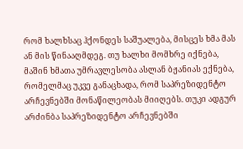რომ ხალხსაც ჰქონდეს საშუალება, მისცეს ხმა მას ან მის წინააღმდეგ. თუ ხალხი მომხრე იქნება, მაშინ ხმათა უმრავლესობა ასლან ბჟანიას ექნება, რომელმაც უკვე განაცხადა, რომ საპრეზიდენტო არჩევნებში მონაწილეობას მიიღებს. თუკი ადგურ არძინბა საპრეზიდენტო არჩევნებში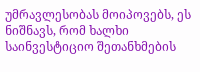უმრავლესობას მოიპოვებს, ეს ნიშნავს, რომ ხალხი საინვესტიციო შეთანხმების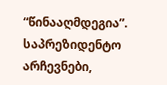“წინააღმდეგია”.
საპრეზიდენტო არჩევნები,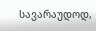სავარაუდოდ,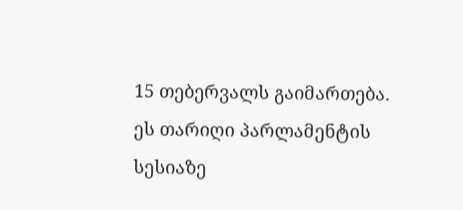15 თებერვალს გაიმართება. ეს თარიღი პარლამენტის სესიაზე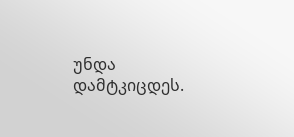უნდა დამტკიცდეს.